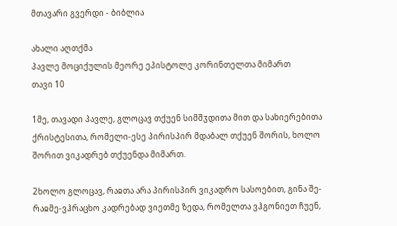მთავარი გვერდი - ბიბლია

ახალი აღთქმა
პავლე მოციქულის მეორე ეპისტოლე კორინთელთა მიმართ
თავი 10

1მე, თავადი პავლე, გლოცავ თქუენ სიმშჳდითა მით და სახიერებითა ქრისტესითა, რომელი-ესე პირისპირ მდაბალ თქუენ შორის, ხოლო შორით ვიკადრებ თქუენდა მიმართ.

2ხოლო გლოცავ, რაჲთა არა პირისპირ ვიკადრო სასოებით, გინა შე-რაჲმე-ვჰრაცხო კადრებად ვიეთმე ზედა, რომელთა ვჰგონიეთ ჩუენ,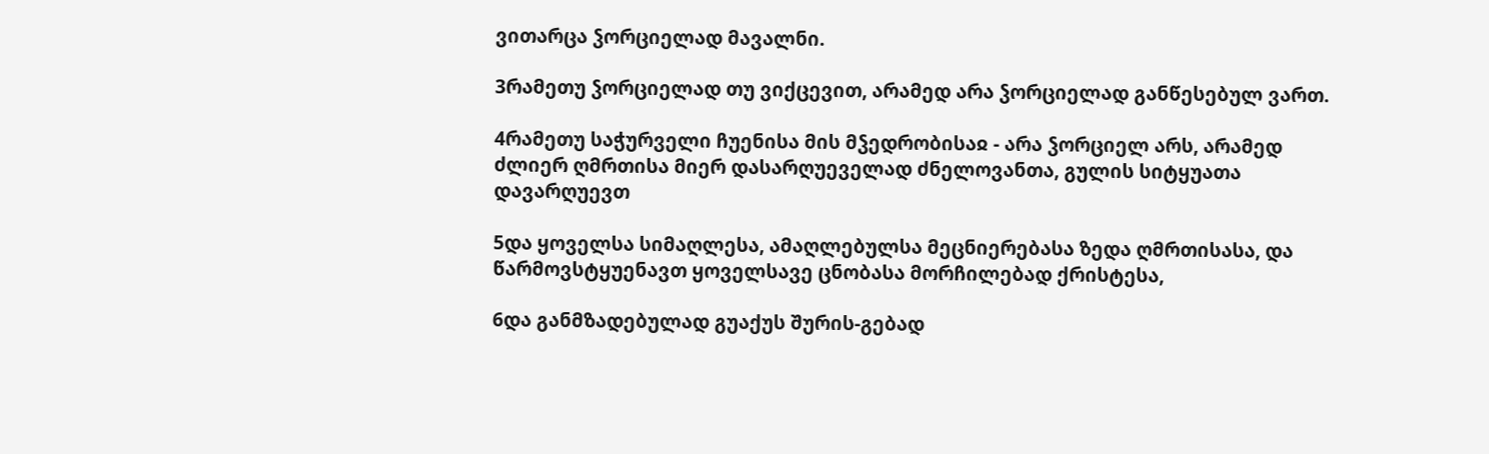ვითარცა ჴორციელად მავალნი.

3რამეთუ ჴორციელად თუ ვიქცევით, არამედ არა ჴორციელად განწესებულ ვართ.

4რამეთუ საჭურველი ჩუენისა მის მჴედრობისაჲ - არა ჴორციელ არს, არამედ ძლიერ ღმრთისა მიერ დასარღუეველად ძნელოვანთა, გულის სიტყუათა დავარღუევთ

5და ყოველსა სიმაღლესა, ამაღლებულსა მეცნიერებასა ზედა ღმრთისასა, და წარმოვსტყუენავთ ყოველსავე ცნობასა მორჩილებად ქრისტესა,

6და განმზადებულად გუაქუს შურის-გებად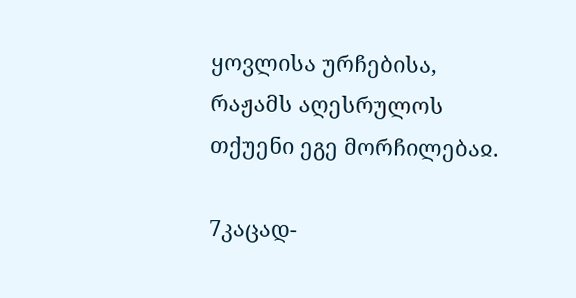ყოვლისა ურჩებისა, რაჟამს აღესრულოს თქუენი ეგე მორჩილებაჲ.

7კაცად-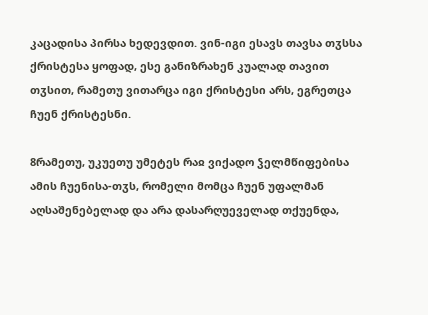კაცადისა პირსა ხედევდით. ვინ-იგი ესავს თავსა თჳსსა ქრისტესა ყოფად, ესე განიზრახენ კუალად თავით თჳსით, რამეთუ ვითარცა იგი ქრისტესი არს, ეგრეთცა ჩუენ ქრისტესნი.

8რამეთუ, უკუეთუ უმეტეს რაჲ ვიქადო ჴელმწიფებისა ამის ჩუენისა-თჳს, რომელი მომცა ჩუენ უფალმან აღსაშენებელად და არა დასარღუეველად თქუენდა,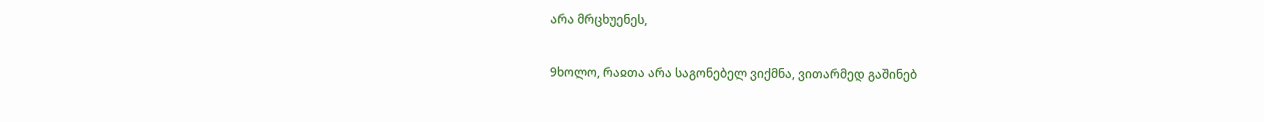არა მრცხუენეს,

9ხოლო, რაჲთა არა საგონებელ ვიქმნა, ვითარმედ გაშინებ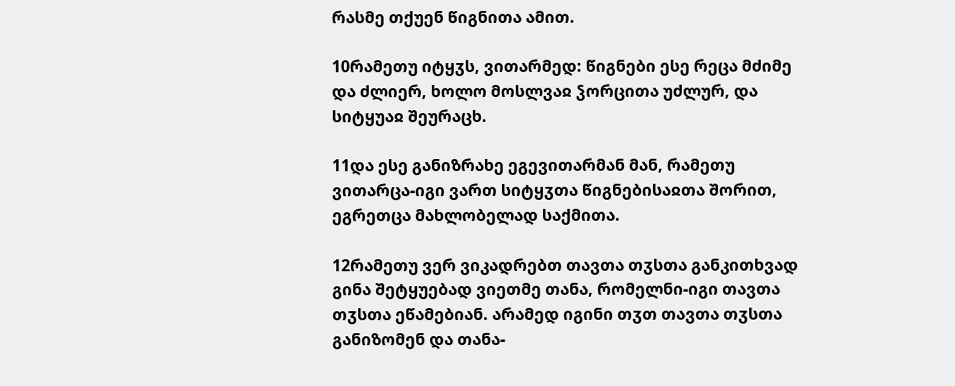რასმე თქუენ წიგნითა ამით.

10რამეთუ იტყჳს, ვითარმედ: წიგნები ესე რეცა მძიმე და ძლიერ, ხოლო მოსლვაჲ ჴორცითა უძლურ, და სიტყუაჲ შეურაცხ.

11და ესე განიზრახე ეგევითარმან მან, რამეთუ ვითარცა-იგი ვართ სიტყჳთა წიგნებისაჲთა შორით, ეგრეთცა მახლობელად საქმითა.

12რამეთუ ვერ ვიკადრებთ თავთა თჳსთა განკითხვად გინა შეტყუებად ვიეთმე თანა, რომელნი-იგი თავთა თჳსთა ეწამებიან. არამედ იგინი თჳთ თავთა თჳსთა განიზომენ და თანა-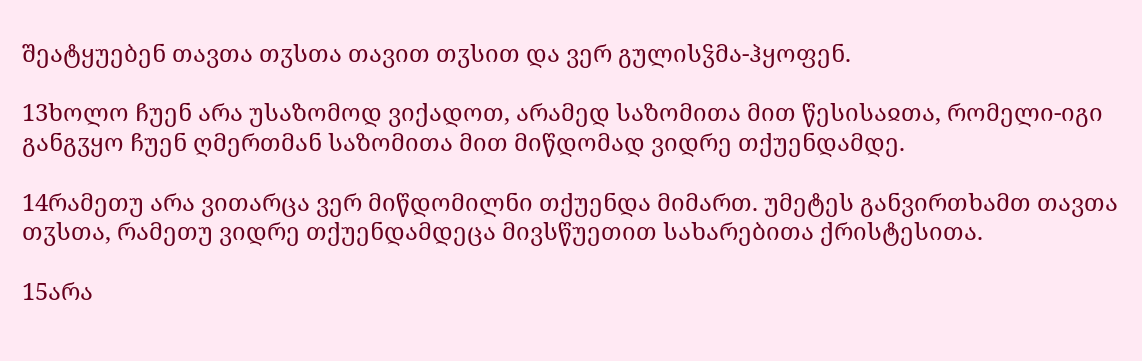შეატყუებენ თავთა თჳსთა თავით თჳსით და ვერ გულისჴმა-ჰყოფენ.

13ხოლო ჩუენ არა უსაზომოდ ვიქადოთ, არამედ საზომითა მით წესისაჲთა, რომელი-იგი განგჳყო ჩუენ ღმერთმან საზომითა მით მიწდომად ვიდრე თქუენდამდე.

14რამეთუ არა ვითარცა ვერ მიწდომილნი თქუენდა მიმართ. უმეტეს განვირთხამთ თავთა თჳსთა, რამეთუ ვიდრე თქუენდამდეცა მივსწუეთით სახარებითა ქრისტესითა.

15არა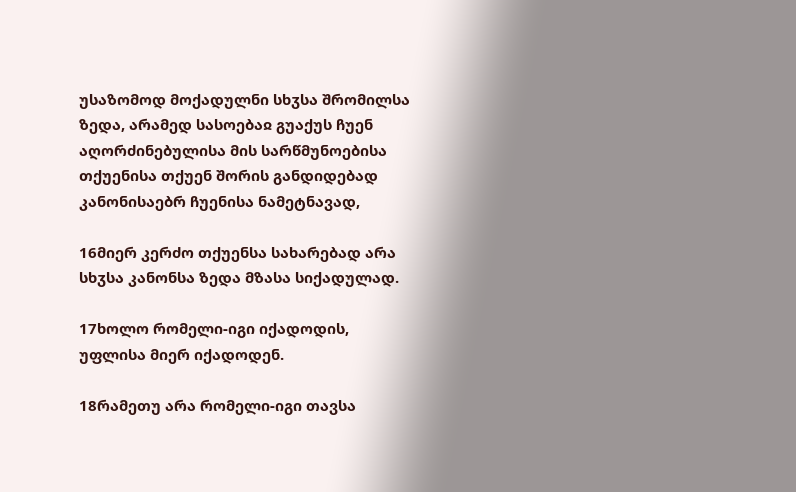უსაზომოდ მოქადულნი სხჳსა შრომილსა ზედა, არამედ სასოებაჲ გუაქუს ჩუენ აღორძინებულისა მის სარწმუნოებისა თქუენისა თქუენ შორის განდიდებად კანონისაებრ ჩუენისა ნამეტნავად,

16მიერ კერძო თქუენსა სახარებად არა სხჳსა კანონსა ზედა მზასა სიქადულად.

17ხოლო რომელი-იგი იქადოდის, უფლისა მიერ იქადოდენ.

18რამეთუ არა რომელი-იგი თავსა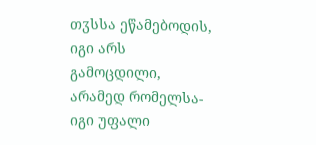თჳსსა ეწამებოდის, იგი არს გამოცდილი, არამედ რომელსა-იგი უფალი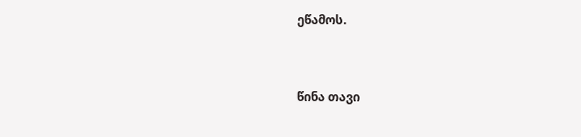ეწამოს.


წინა თავი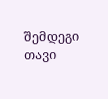შემდეგი თავი